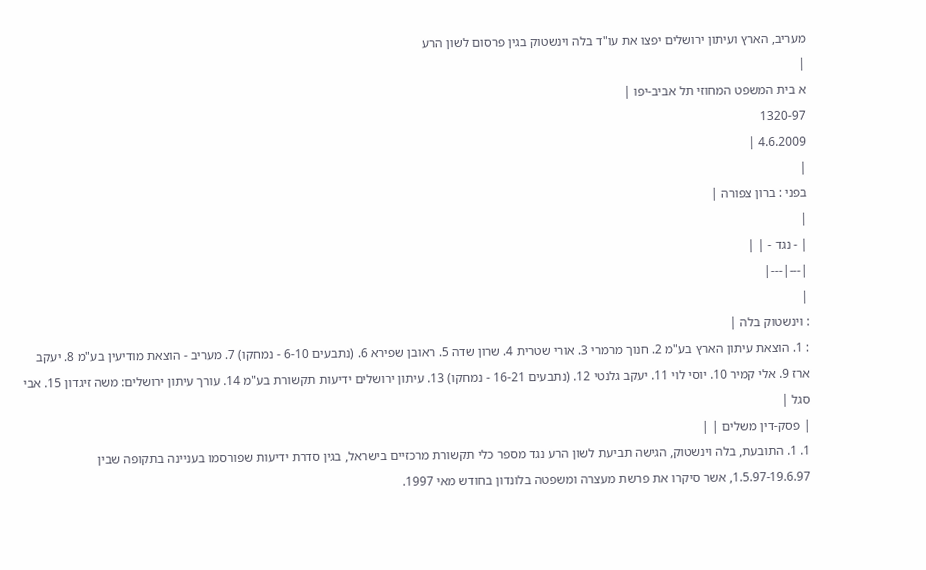מעריב, הארץ ועיתון ירושלים יפצו את עו"ד בלה וינשטוק בגין פרסום לשון הרע
|
א בית המשפט המחוזי תל אביב-יפו |
1320-97
4.6.2009 |
|
בפני : ברון צפורה |
|
| - נגד - | |
|---|---|
|
: וינשטוק בלה |
: 1. הוצאת עיתון הארץ בע"מ 2. חנוך מרמרי 3. אורי שטרית 4. שרון שדה 5. ראובן שפירא 6. (נתבעים 6-10 - נמחקו) 7. מעריב - הוצאת מודיעין בע"מ 8. יעקב ארז 9. אלי קמיר 10. יוסי לוי 11. יעקב גלנטי 12. (נתבעים 16-21 - נמחקו) 13. עיתון ירושלים ידיעות תקשורת בע"מ 14. עורך עיתון ירושלים: משה זיגדון 15. אבי סגל |
| פסק-דין משלים | |
1. 1. התובעת, בלה וינשטוק, הגישה תביעת לשון הרע נגד מספר כלי תקשורת מרכזיים בישראל, בגין סדרת ידיעות שפורסמו בעניינה בתקופה שבין 1.5.97-19.6.97, אשר סיקרו את פרשת מעצרה ומשפטה בלונדון בחודש מאי 1997.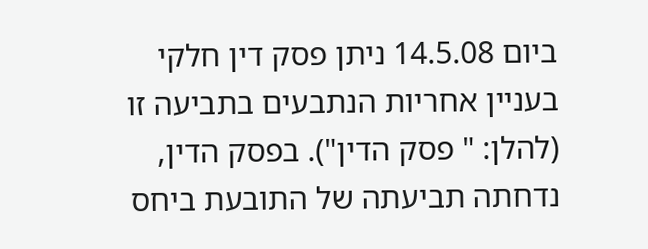ביום 14.5.08 ניתן פסק דין חלקי בעניין אחריות הנתבעים בתביעה זו (להלן: " פסק הדין"). בפסק הדין, נדחתה תביעתה של התובעת ביחס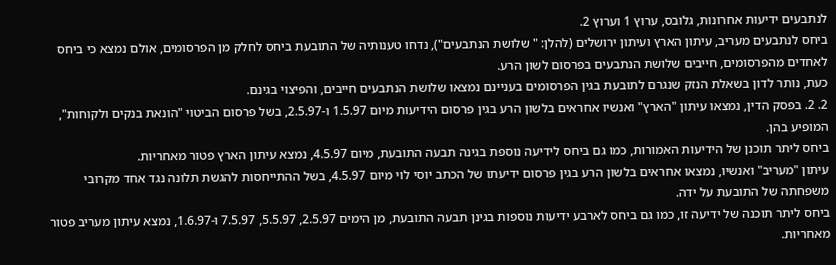לנתבעים ידיעות אחרונות, גלובס, ערוץ 1 וערוץ 2.
ביחס לנתבעים מעריב, עיתון הארץ ועיתון ירושלים (להלן: " שלושת הנתבעים"), נדחו טענותיה של התובעת ביחס לחלק מן הפרסומים, אולם נמצא כי ביחס לאחדים מהפרסומים, חייבים שלושת הנתבעים בפרסום לשון הרע.
כעת, נותר לדון בשאלת הנזק שנגרם לתובעת בגין הפרסומים בעניינם נמצאו שלושת הנתבעים חייבים, והפיצוי בגינם.
2. 2. בפסק הדין, נמצאו עיתון "הארץ" ואנשיו אחראים בלשון הרע בגין פרסום הידיעות מיום 1.5.97 ו-2.5.97, בשל פרסום הביטוי "הונאת בנקים ולקוחות", המופיע בהן.
ביחס ליתר תוכנן של הידיעות האמורות, כמו גם ביחס לידיעה נוספת בגינה תבעה התובעת, מיום 4.5.97, נמצא עיתון הארץ פטור מאחריות.
עיתון "מעריב" ואנשיו, נמצאו אחראים בלשון הרע בגין פרסום ידיעתו של הכתב יוסי לוי מיום 4.5.97, בשל ההתייחסות להגשת תלונה נגד אחד מקרובי משפחתה של התובעת על ידה.
ביחס ליתר תוכנה של ידיעה זו, כמו גם ביחס לארבע ידיעות נוספות בגינן תבעה התובעת, מן הימים 2.5.97, 5.5.97, 7.5.97 ו-1.6.97, נמצא עיתון מעריב פטור מאחריות.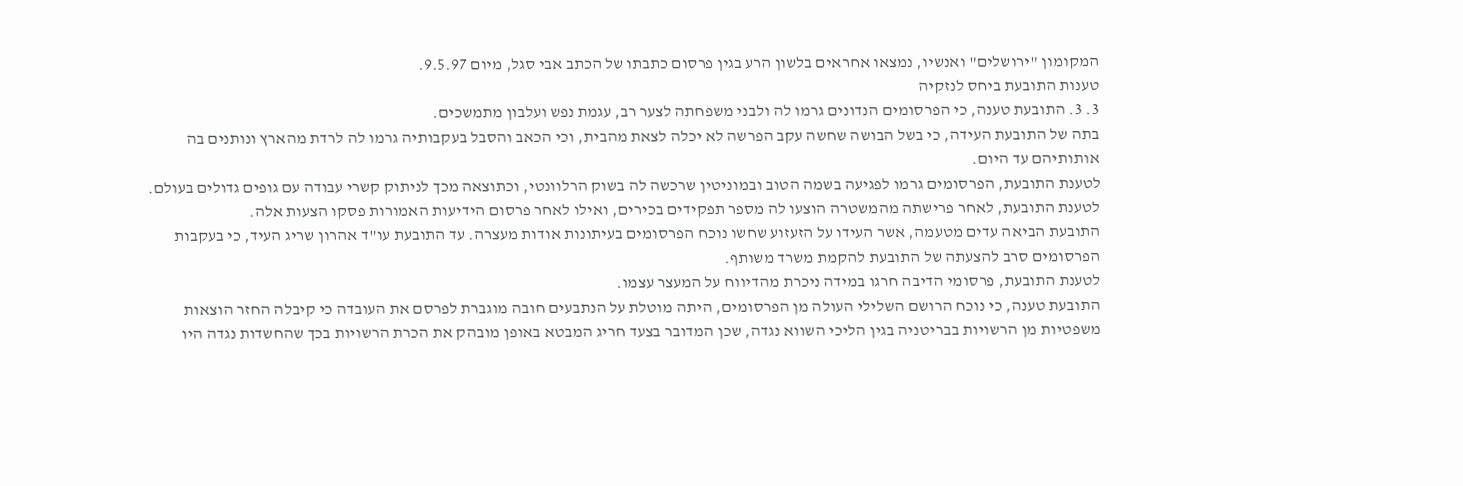המקומון "ירושלים" ואנשיו, נמצאו אחראים בלשון הרע בגין פרסום כתבתו של הכתב אבי סגל, מיום 9.5.97.
טענות התובעת ביחס לנזקיה
3. 3. התובעת טענה, כי הפרסומים הנדונים גרמו לה ולבני משפחתה לצער רב, עגמת נפש ועלבון מתמשכים.
בתה של התובעת העידה, כי בשל הבושה שחשה עקב הפרשה לא יכלה לצאת מהבית, וכי הכאב והסבל בעקבותיה גרמו לה לרדת מהארץ ונותנים בה אותותיהם עד היום.
לטענת התובעת, הפרסומים גרמו לפגיעה בשמה הטוב ובמוניטין שרכשה לה בשוק הרלוונטי, וכתוצאה מכך לניתוק קשרי עבודה עם גופים גדולים בעולם. לטענת התובעת, לאחר פרישתה מהמשטרה הוצעו לה מספר תפקידים בכירים, ואילו לאחר פרסום הידיעות האמורות פסקו הצעות אלה.
התובעת הביאה עדים מטעמה, אשר העידו על הזעזוע שחשו נוכח הפרסומים בעיתונות אודות מעצרה. עד התובעת עו"ד אהרון שריג העיד, כי בעקבות הפרסומים סרב להצעתה של התובעת להקמת משרד משותף.
לטענת התובעת, פרסומי הדיבה חרגו במידה ניכרת מהדיווח על המעצר עצמו.
התובעת טענה, כי נוכח הרושם השלילי העולה מן הפרסומים, היתה מוטלת על הנתבעים חובה מוגברת לפרסם את העובדה כי קיבלה החזר הוצאות משפטיות מן הרשויות בבריטניה בגין הליכי השווא נגדה, שכן המדובר בצעד חריג המבטא באופן מובהק את הכרת הרשויות בכך שהחשדות נגדה היו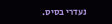נעדרי בסיס.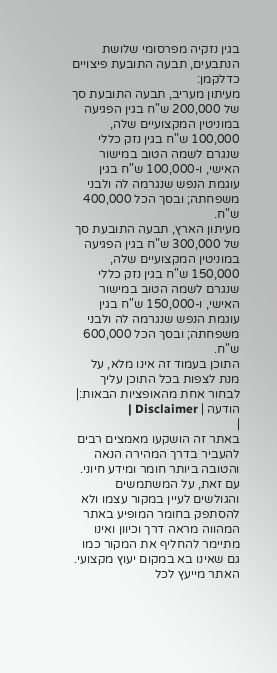בגין נזקיה מפרסומי שלושת הנתבעים, תבעה התובעת פיצויים כדלקמן:
מעיתון מעריב, תבעה התובעת סך של 200,000 ש"ח בגין הפגיעה במוניטין המקצועיים שלה, 100,000 ש"ח בגין נזק כללי שנגרם לשמה הטוב במישור האישי, ו-100,000 ש"ח בגין עוגמת הנפש שנגרמה לה ולבני משפחתה; ובסך הכל 400,000 ש"ח.
מעיתון הארץ, תבעה התובעת סך של 300,000 ש"ח בגין הפגיעה במוניטין המקצועיים שלה, 150,000 ש"ח בגין נזק כללי שנגרם לשמה הטוב במישור האישי, ו-150,000 ש"ח בגין עוגמת הנפש שנגרמה לה ולבני משפחתה; ובסך הכל 600,000 ש"ח.
התוכן בעמוד זה אינו מלא, על מנת לצפות בכל התוכן עליך לבחור אחת מהאופציות הבאות:| הודעה | Disclaimer |
|
באתר זה הושקעו מאמצים רבים להעביר בדרך המהירה הנאה והטובה ביותר חומר ומידע חיוני. עם זאת, על המשתמשים והגולשים לעיין במקור עצמו ולא להסתפק בחומר המופיע באתר המהווה מראה דרך וכיוון ואינו מתיימר להחליף את המקור כמו גם שאינו בא במקום יעוץ מקצועי. האתר מייעץ לכל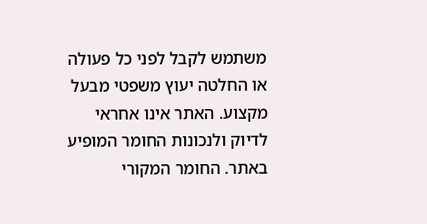משתמש לקבל לפני כל פעולה או החלטה יעוץ משפטי מבעל מקצוע. האתר אינו אחראי לדיוק ולנכונות החומר המופיע באתר. החומר המקורי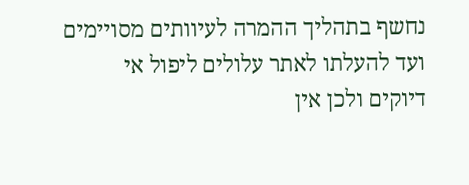נחשף בתהליך ההמרה לעיוותים מסויימים ועד להעלתו לאתר עלולים ליפול אי דיוקים ולכן אין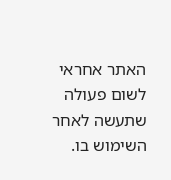האתר אחראי לשום פעולה שתעשה לאחר השימוש בו.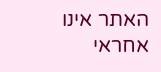האתר אינו אחראי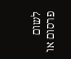לשום פרסום או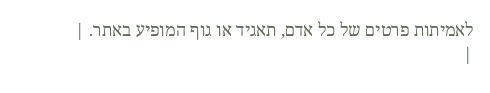לאמיתות פרטים של כל אדם, תאגיד או גוף המופיע באתר. |
|